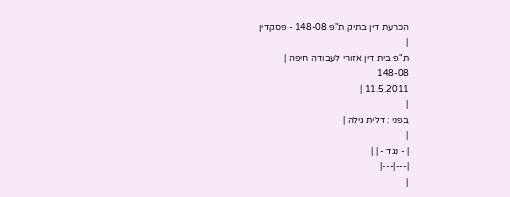הכרעת דין בתיק ת"פ 148-08 - פסקדין
|
ת"פ בית דין אזורי לעבודה חיפה |
148-08
11.5.2011 |
|
בפני : דלית גילה |
|
| - נגד - | |
|---|---|
|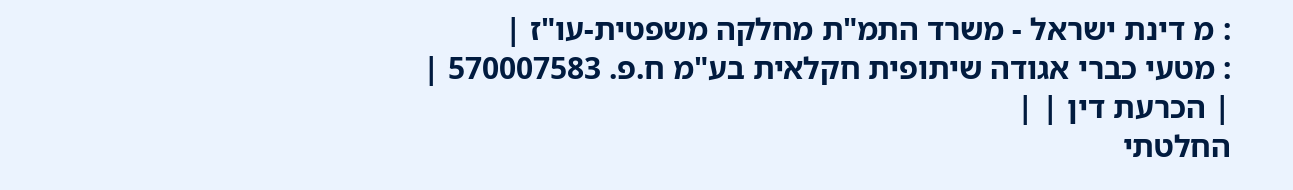: מ דינת ישראל - משרד התמ"ת מחלקה משפטית-עו"ז |
: מטעי כברי אגודה שיתופית חקלאית בע"מ ח.פ. 570007583 |
| הכרעת דין | |
החלטתי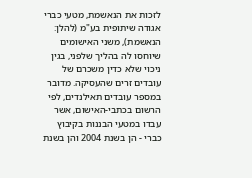לזכות את הנאשמת, מטעי כברי אגודה שיתופית בע"מ (להלן: הנאשמת), משני האישומים שיוחסו לה בהליך שלפני, בגין ניכוי שלא כדין משכרם של עובדים זרים שהעסיקה. מדובר במספר עובדים תאילנדים, לפי הרשום בכתבי-האישום, אשר עבדו במטעי הבננות בקיבוץ כברי - הן בשנת 2004 והן בשנת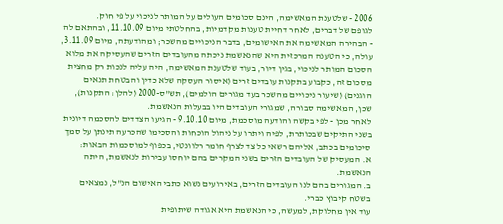2006 - שלטענת המאשימה, הינם סכומים העולים על המותר לניכוי על פי חוק.
לגופם של דברים, לאחר דחיית טענות מקדמיות, בהחלטתי מיום 11.10.09, ובהתאם לה - הבהירה המאשימה את האישומים, בדבר הניכויים מהשכר; ומהודעתה, מיום 3.11.09, עולה, כי הטענה המרכזית היא שהנאשמת ניכתה מהעובדים הזרים שהעסיקה את מלוא הסכום המותר לניכוי, בגין דיור, בעוד שלטענת המאשימה, היה עליה לנכות רק מחצית מסכום זה, כקבוע בתקנות עובדים זרים (איסור העסקה שלא כדין והבטחת תנאים הוגנים) (שיעור ניכויים מהשכר בעד מגורים הולמים), תש"ס-2000 (להלן: התקנות), שכן, המאשימה סבורה, שמגורי העובדים היו בבעלות הנאשמת.
לאחר מכן - לפי בקשה והודעה מוסכמת, מיום 9.10.10 - הגיעו הצדדים להסכמה דיונית בשני התיקים שבכותרת, לפיה ויתרו על ניהול הוכחות והסכימו שהכרעה תינתן על סמך סיכומים בכתב, אליהם רשאי כל צד לצרף חומר רלוונטי, בכפוף למוסכמות הבאות:
א. המעסיק של העובדים הזרים בשני המקרים בהם יוחסו עבירות לנאשמת, היתה הנאשמת.
ב. המגורים בהם לנו העובדים הזרים, באירועים נשוא כתבי האישום הנ"ל, נמצאים בשטח קיבוץ כברי.
עוד אין מחלוקת, למעשה, כי הנאשמת היא אגודה שיתופית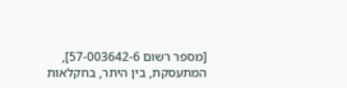[מספר רשום 57-003642-6], המתעסקת, בין היתר, בחקלאות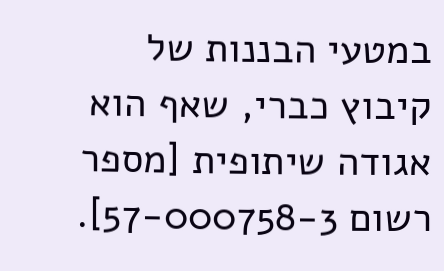במטעי הבננות של קיבוץ כברי, שאף הוא אגודה שיתופית [מספר רשום 57-000758-3].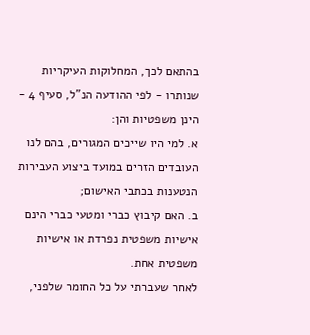בהתאם לכך, המחלוקות העיקריות שנותרו - לפי ההודעה הנ"ל, סעיף 4 - הינן משפטיות והן:
א. למי היו שייכים המגורים, בהם לנו העובדים הזרים במועד ביצוע העבירות הנטענות בכתבי האישום;
ב. האם קיבוץ כברי ומטעי כברי הינם אישיות משפטית נפרדת או אישיות משפטית אחת.
לאחר שעברתי על כל החומר שלפני,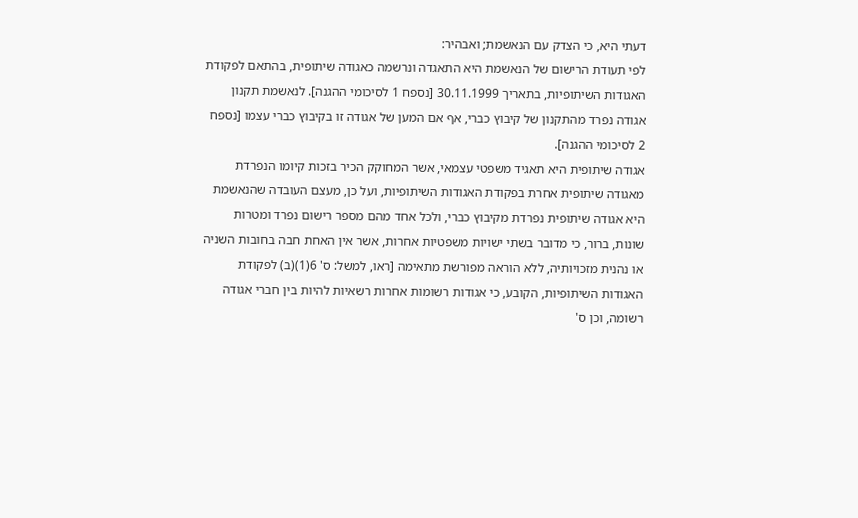דעתי היא, כי הצדק עם הנאשמת; ואבהיר:
לפי תעודת הרישום של הנאשמת היא התאגדה ונרשמה כאגודה שיתופית, בהתאם לפקודת האגודות השיתופיות, בתאריך 30.11.1999 [נספח 1 לסיכומי ההגנה]. לנאשמת תקנון אגודה נפרד מהתקנון של קיבוץ כברי, אף אם המען של אגודה זו בקיבוץ כברי עצמו [נספח 2 לסיכומי ההגנה].
אגודה שיתופית היא תאגיד משפטי עצמאי, אשר המחוקק הכיר בזכות קיומו הנפרדת מאגודה שיתופית אחרת בפקודת האגודות השיתופיות, ועל כן, מעצם העובדה שהנאשמת היא אגודה שיתופית נפרדת מקיבוץ כברי, ולכל אחד מהם מספר רישום נפרד ומטרות שונות, ברור, כי מדובר בשתי ישויות משפטיות אחרות, אשר אין האחת חבה בחובות השניה או נהנית מזכויותיה, ללא הוראה מפורשת מתאימה [ראו, למשל: ס' 6(1)(ב) לפקודת האגודות השיתופיות, הקובע, כי אגודות רשומות אחרות רשאיות להיות בין חברי אגודה רשומה, וכן ס'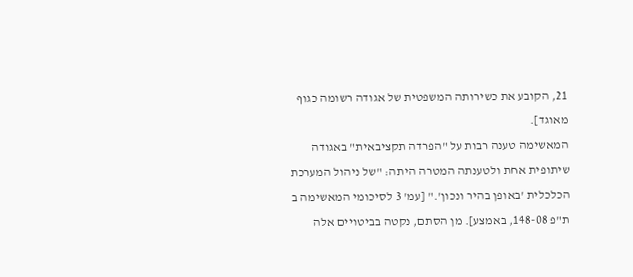21, הקובע את כשירותה המשפטית של אגודה רשומה כגוף מאוגד].
המאשימה טענה רבות על "הפרדה תקציבאית" באגודה שיתופית אחת ולטענתה המטרה היתה: "של ניהול המערכת הכלכלית 'באופן בהיר ונכון'." [עמ' 3 לסיכומי המאשימה ב ת"פ 148-08, באמצע]. מן הסתם, נקטה בביטויים אלה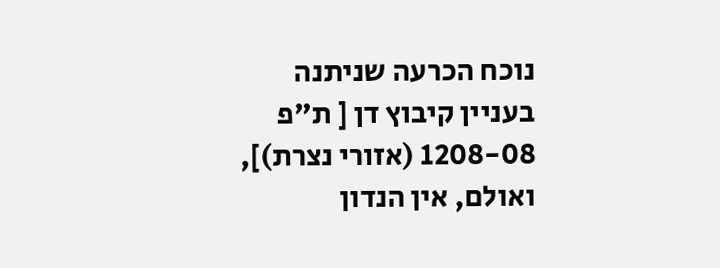נוכח הכרעה שניתנה בעניין קיבוץ דן [ ת"פ 1208-08 (אזורי נצרת)], ואולם, אין הנדון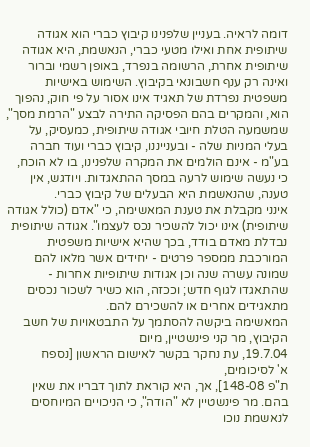דומה לראיה. בעניין שלפנינו קיבוץ כברי הוא אגודה שיתופית אחת ואילו מטעי כברי, הנאשמת, היא אגודה שיתופית אחרת, הרשומה בנפרד, באופן רשמי וברור ואינה רק ענף חשבונאי בקיבוץ. השימוש באישיות משפטית נפרדת של תאגיד אינו אסור על פי חוק, נהפוך הוא, והמקרים בהם הפסיקה התירה לבצע "הרמת מסך", שמשמעה הטלת חיובי אגודה שיתופית, כמעסיק, על בעלי המניות שלה - ובענייננו, קיבוץ כברי ועוד חברה בע"מ - אינם הולמים את המקרה שלפנינו, בו לא הוכח, כי נעשה שימוש לרעה במסך ההתאגדות. ויודגש, אין טענה, שהנאשמת היא הבעלים של קיבוץ כברי.
אינני מקבלת את טענת המאשימה, כי "אדם (כולל אגודה שיתופית) אינו יכול להשכיר נכס לעצמו". אגודה שיתופית נבדלת מאדם בודד, בכך שהיא אישיות משפטית המורכבת ממספר פרטים - יחידים אשר מלאו להם שמונה עשרה שנה וכן אגודות שיתופיות אחרות - שהתאגדו לגוף חדש; וככזה, הוא כשיר לשכור נכסים מתאגידים אחרים או להשכירם להם.
המאשימה ביקשה להסתמך על התבטאויות של חשב הקיבוץ, מר קני פינשטיין, מיום
19.7.04, עת נחקר בקשר לאישום הראשון [נספח
א' לסיכומים,
ת"פ 148-08], אך, היא קוראת לתוך דבריו את שאין בהם. מר פינשטיין לא "הודה", כי הניכויים המיוחסים לנאשמת נוכו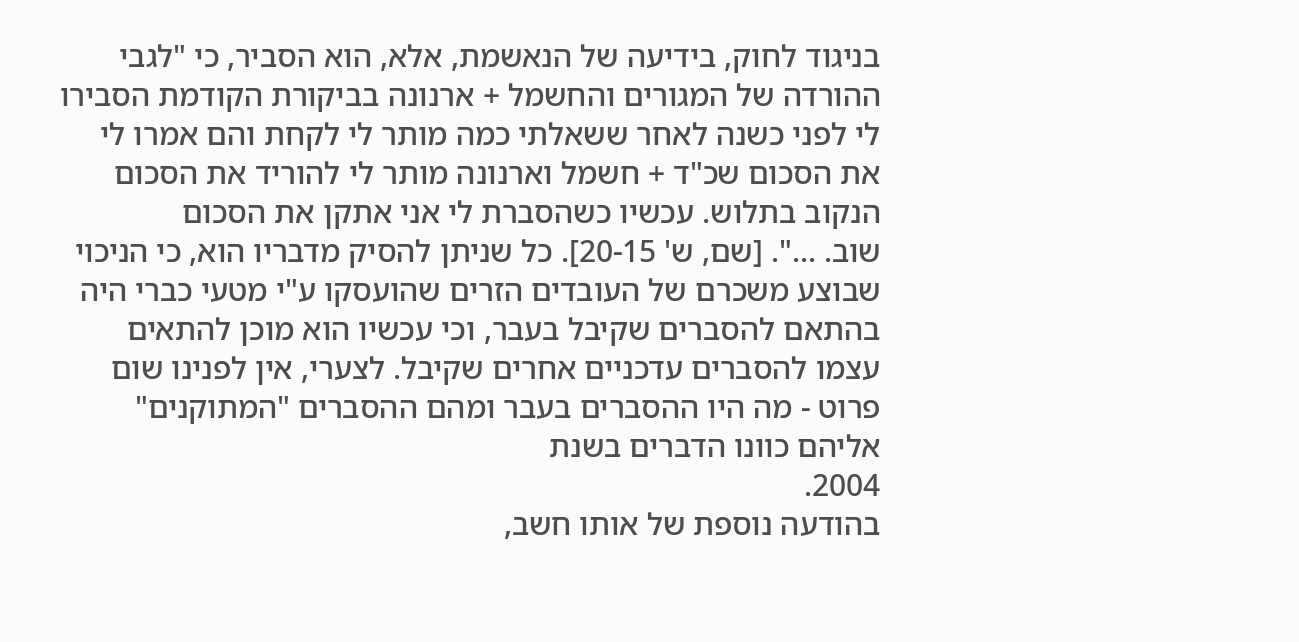בניגוד לחוק, בידיעה של הנאשמת, אלא, הוא הסביר, כי "לגבי ההורדה של המגורים והחשמל + ארנונה בביקורת הקודמת הסבירו לי לפני כשנה לאחר ששאלתי כמה מותר לי לקחת והם אמרו לי את הסכום שכ"ד + חשמל וארנונה מותר לי להוריד את הסכום הנקוב בתלוש. עכשיו כשהסברת לי אני אתקן את הסכום
שוב. ...". [שם, ש' 20-15]. כל שניתן להסיק מדבריו הוא, כי הניכוי שבוצע משכרם של העובדים הזרים שהועסקו ע"י מטעי כברי היה בהתאם להסברים שקיבל בעבר, וכי עכשיו הוא מוכן להתאים עצמו להסברים עדכניים אחרים שקיבל. לצערי, אין לפנינו שום פרוט - מה היו ההסברים בעבר ומהם ההסברים "המתוקנים" אליהם כוונו הדברים בשנת
2004.
בהודעה נוספת של אותו חשב,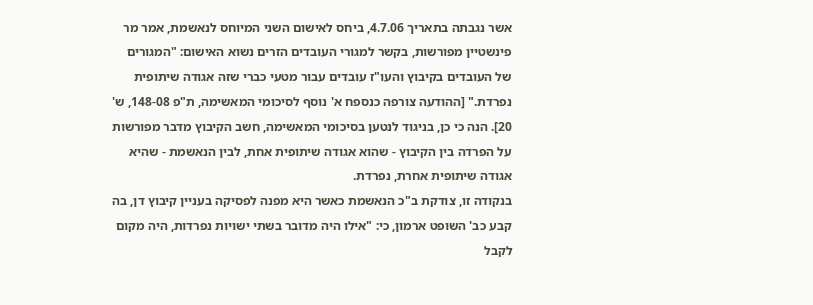אשר נגבתה בתאריך 4.7.06, ביחס לאישום השני המיוחס לנאשמת, אמר מר פינשטיין מפורשות, בקשר למגורי העובדים הזרים נשוא האישום: "המגורים של העובדים בקיבוץ והעו"ז עובדים עבור מטעי כברי שזה אגודה שיתופית נפרדת." [ההודעה צורפה כנספח א' נוסף לסיכומי המאשימה, ת"פ 148-08, ש' 20]. הנה כי כן, בניגוד לנטען בסיכומי המאשימה, חשב הקיבוץ מדבר מפורשות על הפרדה בין הקיבוץ - שהוא אגודה שיתופית אחת, לבין הנאשמת - שהיא אגודה שיתופית אחרת, נפרדת.
בנקודה זו, צודקת ב"כ הנאשמת כאשר היא מפנה לפסיקה בעניין קיבוץ דן, בה קבע כב' השופט ארמון, כי: "אילו היה מדובר בשתי ישויות נפרדות, היה מקום לקבל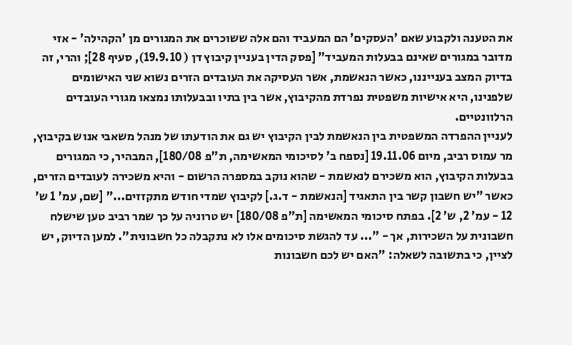את הטענה ולקבוע שאם 'העסקים' הם המעביד והם אלה ששוכרים את המגורים מן 'הקהילה' - אזי מדובר במגורים שאינם בבעלות המעביד" [פסק הדין בעניין קיבוץ דן ( 19.9.10), סעיף 28]; והרי, זה בדיוק המצב בענייננו, כאשר הנאשמת, אשר העסיקה את העובדים הזרים נשוא שני האישומים שלפנינו, היא אישיות משפטית נפרדת מהקיבוץ, אשר בין בתיו ובבעלותו נמצאו מגורי העובדים הרלוונטיים.
לעניין ההפרדה המשפטית בין הנאשמת לבין הקיבוץ יש גם את הודעתו של מנהל משאבי אנוש בקיבוץ, מר עמוס רביב, מיום 19.11.06 [נספח ב' לסיכומי המאשימה, ת"פ 180/08], המבהיר, כי המגורים בבעלות הקיבוץ, הוא משכירם לנאשמת - שהוא נוקב במספרה הרשום - והיא משכירה לעובדים הזרים, כאשר "יש חשבון קשר בין התאגיד [הנאשמת - ד.ג.] לקיבוץ שמדי חודש מתקזזים..." [שם, עמ' 1 ש' 12 - עמ' 2, ש' 2]. בפתח סיכומי המאשימה [ת"פ 180/08] יש טרוניה על כך שמר רביב טען שישלח חשבונית על השכירות, אך - "... עד להגשת סיכומים אלו לא נתקבלה כל חשבונית". למען הדיוק, יש לציין, כי בתשובה לשאלה: "האם יש לכם חשבונות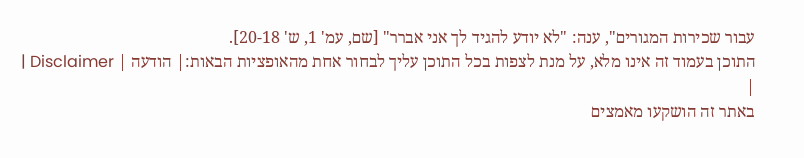עבור שכירות המגורים", ענה: "לא יודע להגיד לך אני אברר" [שם, עמ' 1, ש' 20-18].
התוכן בעמוד זה אינו מלא, על מנת לצפות בכל התוכן עליך לבחור אחת מהאופציות הבאות:| הודעה | Disclaimer |
|
באתר זה הושקעו מאמצים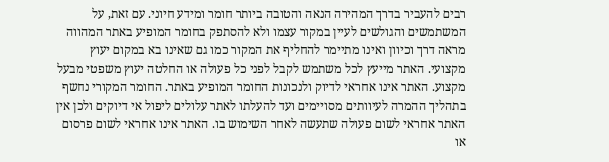רבים להעביר בדרך המהירה הנאה והטובה ביותר חומר ומידע חיוני. עם זאת, על המשתמשים והגולשים לעיין במקור עצמו ולא להסתפק בחומר המופיע באתר המהווה מראה דרך וכיוון ואינו מתיימר להחליף את המקור כמו גם שאינו בא במקום יעוץ מקצועי. האתר מייעץ לכל משתמש לקבל לפני כל פעולה או החלטה יעוץ משפטי מבעל מקצוע. האתר אינו אחראי לדיוק ולנכונות החומר המופיע באתר. החומר המקורי נחשף בתהליך ההמרה לעיוותים מסויימים ועד להעלתו לאתר עלולים ליפול אי דיוקים ולכן אין האתר אחראי לשום פעולה שתעשה לאחר השימוש בו. האתר אינו אחראי לשום פרסום או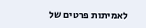לאמיתות פרטים של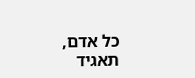כל אדם, תאגיד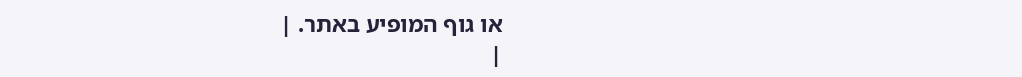או גוף המופיע באתר. |
|